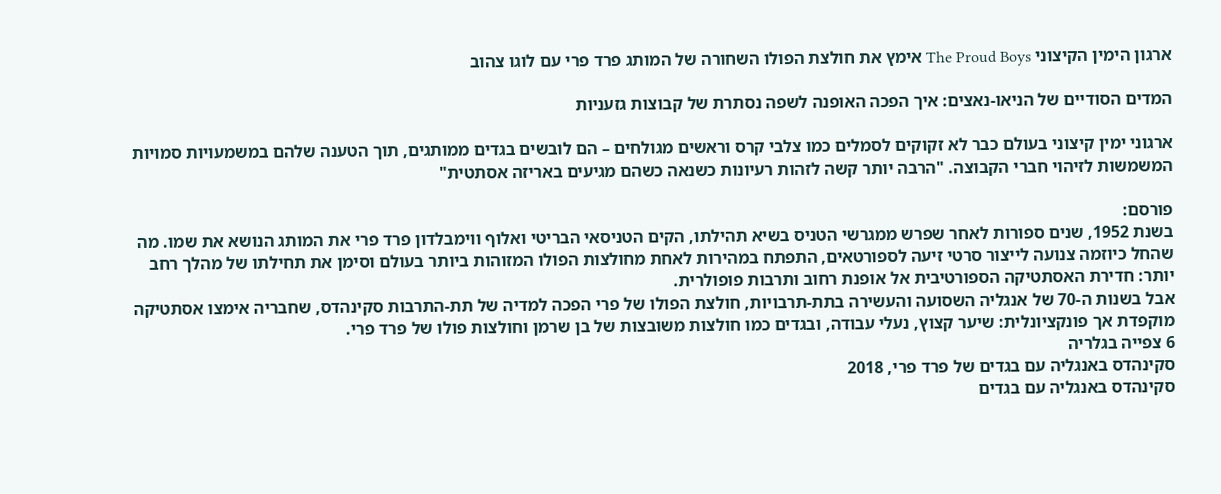ארגון הימין הקיצוני The Proud Boys אימץ את חולצת הפולו השחורה של המותג פרד פרי עם לוגו צהוב

המדים הסודיים של הניאו-נאצים: איך הפכה האופנה לשפה נסתרת של קבוצות גזעניות

ארגוני ימין קיצוני בעולם כבר לא זקוקים לסמלים כמו צלבי קרס וראשים מגולחים – הם לובשים בגדים ממותגים, תוך הטענה שלהם במשמעויות סמויות המשמשות לזיהוי חברי הקבוצה. "הרבה יותר קשה לזהות רעיונות כשנאה כשהם מגיעים באריזה אסתטית"

פורסם:
בשנת 1952, שנים ספורות לאחר שפרש ממגרשי הטניס בשיא תהילתו, הקים הטניסאי הבריטי ואלוף ווימבלדון פרד פרי את המותג הנושא את שמו. מה שהחל כיוזמה צנועה לייצור סרטי זיעה לספורטאים, התפתח במהירות לאחת מחולצות הפולו המזוהות ביותר בעולם וסימן את תחילתו של מהלך רחב יותר: חדירת האסתטיקה הספורטיבית אל אופנת רחוב ותרבות פופולרית.
אבל בשנות ה-70 של אנגליה השסועה והעשירה בתת-תרבויות, חולצת הפולו של פרי הפכה למדיה של תת-התרבות סקינהדס, שחבריה אימצו אסתטיקה מוקפדת אך פונקציונלית: שיער קצוץ, נעלי עבודה, ובגדים כמו חולצות משובצות של בן שרמן וחולצות פולו של פרד פרי.
6 צפייה בגלריה
סקינהדס באנגליה עם בגדים של פרד פרי, 2018
סקינהדס באנגליה עם בגדים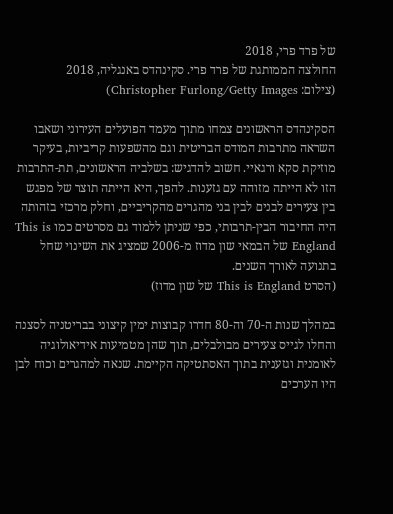של פרד פרי, 2018
החולצה הממותגת של פרד פרי. סקינהדס באנגליה, 2018
(צילום: Christopher Furlong/Getty Images)

הסקינהדס הראשונים צמחו מתוך מעמד הפועלים העירוני ושאבו השראה מתרבות המודס הבריטית וגם מהשפעות קריביות, בעיקר מוזיקת סקא ורגאיי. חשוב להדגיש: בשלביה הראשונים, תת-התרבות הזו לא הייתה מזוהה עם גזענות. להפך, היא הייתה תוצר של מפגש בין צעירים לבנים לבין בני מהגרים מהקריביים, וחלק מרכזי בזהותה היה החיבור הבין-תרבותי, כפי שניתן ללמוד גם מסרטים כמו This is England של הבמאי שון מדוז מ-2006 שמציג את השינוי שחל בתנועה לאורך השנים.
(הסרט This is England של שון מדוז)

במהלך שנות ה-70 וה-80 חדרו קבוצות ימין קיצוני בבריטניה לסצנה והחלו לגייס צעירים מבולבלים, תוך שהן מטמיעות אידיאולוגיה לאומנית וגזענית בתוך האסתטיקה הקיימת. שנאה למהגרים וכוח לבן היו הערכים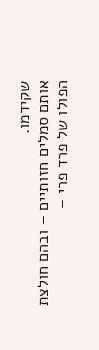שקידמו.
אותם סמלים חזותיים – ובהם חולצת הפולו של פרד פרי –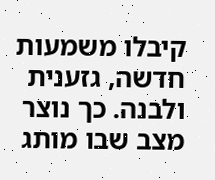קיבלו משמעות חדשה, גזענית ולבנה. כך נוצר מצב שבו מותג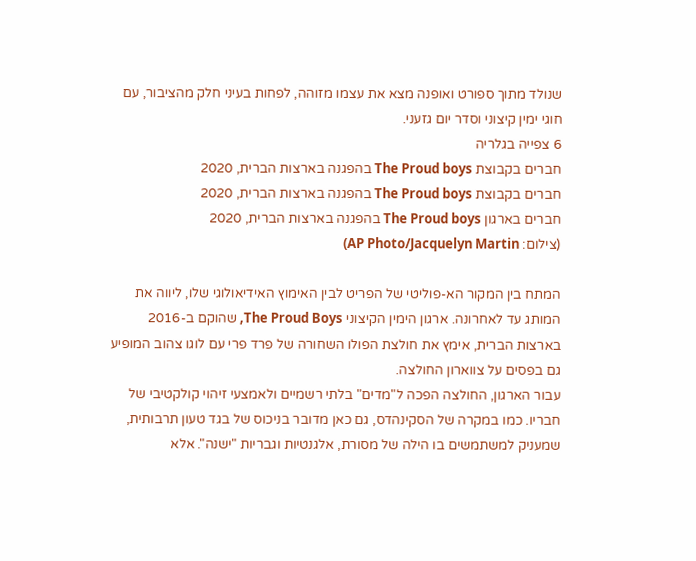שנולד מתוך ספורט ואופנה מצא את עצמו מזוהה, לפחות בעיני חלק מהציבור, עם חוגי ימין קיצוני וסדר יום גזעני.
6 צפייה בגלריה
חברים בקבוצת The Proud boys בהפגנה בארצות הברית, 2020
חברים בקבוצת The Proud boys בהפגנה בארצות הברית, 2020
חברים בארגון The Proud boys בהפגנה בארצות הברית, 2020
(צילום: AP Photo/Jacquelyn Martin)

המתח בין המקור הא-פוליטי של הפריט לבין האימוץ האידיאולוגי שלו, ליווה את המותג עד לאחרונה. ארגון הימין הקיצוני The Proud Boys, שהוקם ב-2016 בארצות הברית, אימץ את חולצת הפולו השחורה של פרד פרי עם לוגו צהוב המופיע גם בפסים על צווארון החולצה.
עבור הארגון, החולצה הפכה ל"מדים" בלתי רשמיים ולאמצעי זיהוי קולקטיבי של חבריו. כמו במקרה של הסקינהדס, גם כאן מדובר בניכוס של בגד טעון תרבותית, שמעניק למשתמשים בו הילה של מסורת, אלגנטיות וגבריות "ישנה". אלא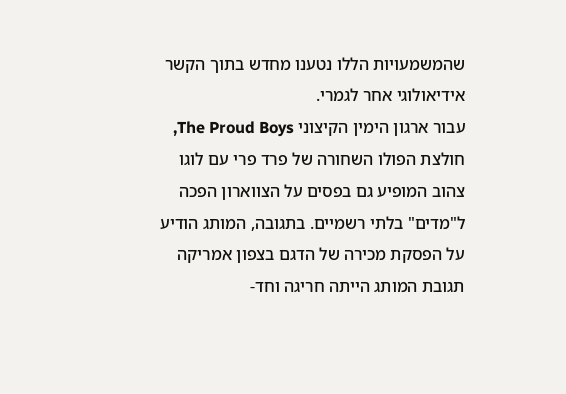שהמשמעויות הללו נטענו מחדש בתוך הקשר אידיאולוגי אחר לגמרי.
עבור ארגון הימין הקיצוני The Proud Boys, חולצת הפולו השחורה של פרד פרי עם לוגו צהוב המופיע גם בפסים על הצווארון הפכה ל"מדים" בלתי רשמיים. בתגובה, המותג הודיע על הפסקת מכירה של הדגם בצפון אמריקה
תגובת המותג הייתה חריגה וחד-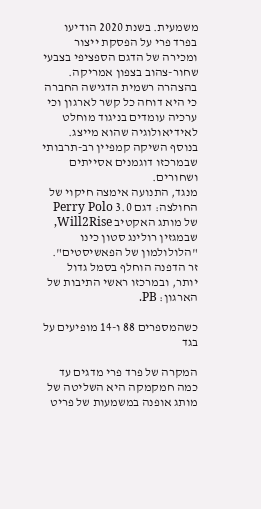משמעית. בשנת 2020 הודיעו בפרד פרי על הפסקת ייצור ומכירה של הדגם הספציפי בצבעי שחור-צהוב בצפון אמריקה. בהצהרה רשמית הדגישה החברה כי היא דוחה כל קשר לארגון וכי ערכיה עומדים בניגוד מוחלט לאידיאולוגיה שהוא מייצג. בנוסף השיקה קמפיין רב-תרבותי שבמרכזו דוגמנים אסייתים ושחורים.
מנגד, התנועה אימצה חיקוי של החולצה: דגם 3.0 Perry Polo של מותג האקטיב Will2Rise, שבמגזין רולינג סטון כינו "הלולולמון של הפאשיסטים". זר הדפנה הוחלף בסמל גדול יותר, ובמרכזו ראשי התיבות של הארגון: PB.

כשהמספרים 88 ו-14 מופיעים על בגד

המקרה של פרד פרי מדגים עד כמה חמקמקה היא השליטה של מותג אופנה במשמעות של פריט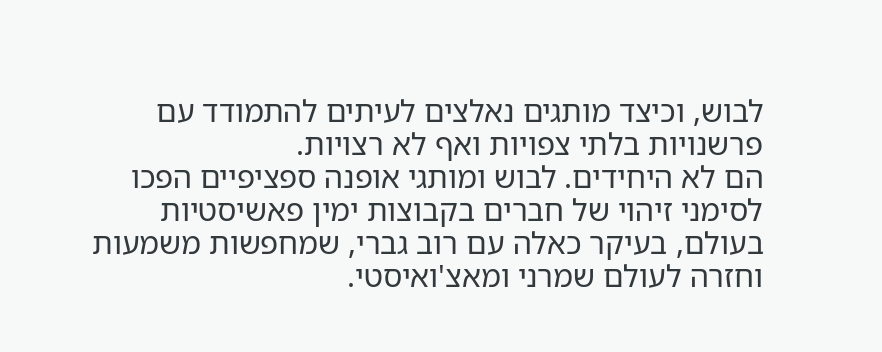לבוש, וכיצד מותגים נאלצים לעיתים להתמודד עם פרשנויות בלתי צפויות ואף לא רצויות.
הם לא היחידים. לבוש ומותגי אופנה ספציפיים הפכו לסימני זיהוי של חברים בקבוצות ימין פאשיסטיות בעולם, בעיקר כאלה עם רוב גברי, שמחפשות משמעות וחזרה לעולם שמרני ומאצ'ואיסטי.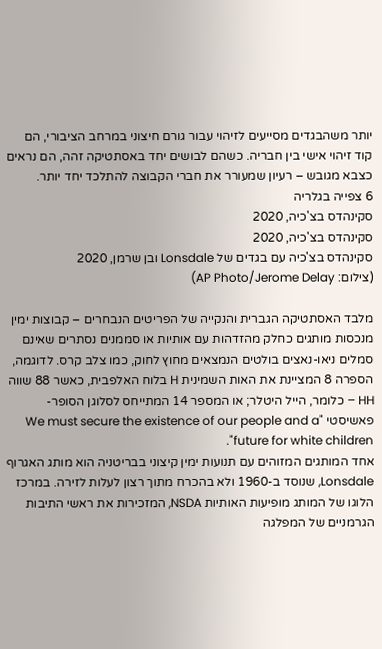יותר משהבגדים מסייעים לזיהוי עבור גורם חיצוני במרחב הציבורי, הם קוד זיהוי אישי בין חבריה. כשהם לבושים יחד באסתטיקה זהה, הם נראים כצבא מגובש – רעיון שמעורר את חברי הקבוצה להתלכד יחד יותר.
6 צפייה בגלריה
סקינהדס בצ'כיה, 2020
סקינהדס בצ'כיה, 2020
סקינהדס בצ'כיה עם בגדים של Lonsdale ובן שרמן, 2020
(צילום: AP Photo/Jerome Delay)

מלבד האסתטיקה הגברית והנקייה של הפריטים הנבחרים – קבוצות ימין מנכסות מותגים כחלק מהזדהות עם אותיות או סממנים נסתרים שאינם סמלים ניאו-נאצים בולטים הנמצאים מחוץ לחוק, כמו צלב קרס. לדוגמה, הספרה 8 המציינת את האות השמינית H בלוח האלפבית, כאשר 88 שווה HH – כלומר, הייל היטלר; או המספר 14 המתייחס לסלוגן הסופר-פאשיסטי "We must secure the existence of our people and a future for white children".
אחד המותגים המזוהים עם תנועות ימין קיצוני בבריטניה הוא מותג האגרוף Lonsdale, שנוסד ב-1960 ולא בהכרח מתוך רצון לעלות לזירה. במרכז הלוגו של המותג מופיעות האותיות NSDA, המזכירות את ראשי התיבות הגרמניים של המפלגה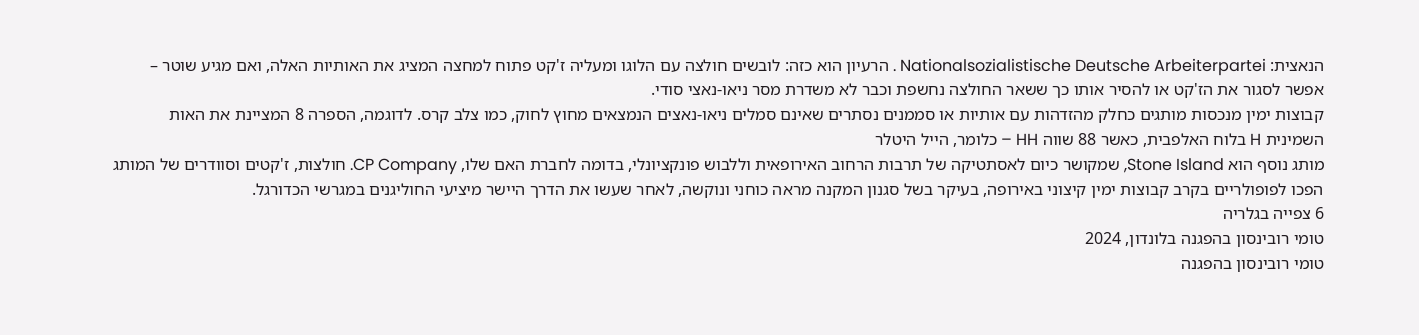הנאצית: Nationalsozialistische Deutsche Arbeiterpartei . הרעיון הוא כזה: לובשים חולצה עם הלוגו ומעליה ז'קט פתוח למחצה המציג את האותיות האלה, ואם מגיע שוטר – אפשר לסגור את הז'קט או להסיר אותו כך ששאר החולצה נחשפת וכבר לא משדרת מסר ניאו-נאצי סודי.
קבוצות ימין מנכסות מותגים כחלק מהזדהות עם אותיות או סממנים נסתרים שאינם סמלים ניאו-נאצים הנמצאים מחוץ לחוק, כמו צלב קרס. לדוגמה, הספרה 8 המציינת את האות השמינית H בלוח האלפבית, כאשר 88 שווה HH – כלומר, הייל היטלר
מותג נוסף הוא Stone Island, שמקושר כיום לאסתטיקה של תרבות הרחוב האירופאית וללבוש פונקציונלי, בדומה לחברת האם שלו, CP Company. חולצות, ז'קטים וסוודרים של המותג הפכו לפופולריים בקרב קבוצות ימין קיצוני באירופה, בעיקר בשל סגנון המקנה מראה כוחני ונוקשה, לאחר שעשו את הדרך היישר מיציעי החוליגנים במגרשי הכדורגל.
6 צפייה בגלריה
טומי רובינסון בהפגנה בלונדון, 2024
טומי רובינסון בהפגנה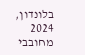בלונדון, 2024
מחובבי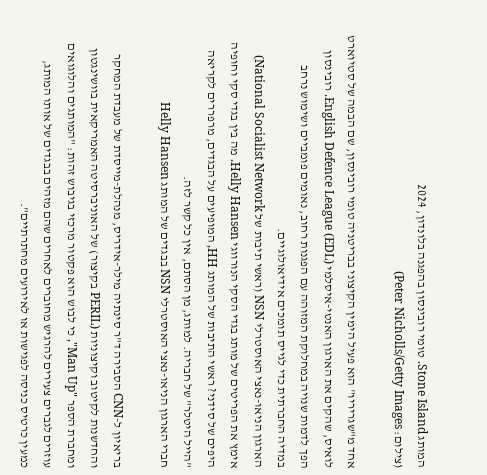המותג Stone Island. טומי רובינסון בהפגנה בלונדון, 2024
(צילום: Peter Nicholls/Getty Images)

אחד מ"שגריריו" הוא פעיל הימין הקיצוני בבריטניה טומי רובינסון, שם הבמה של סטיוארט לואיס, שהקים את הארגון האנטי-איסלמי English Defence League (EDL). רובינסון הפך לדמות שנויה במחלוקת המזוהה עם הפגנות רחוב, נאומים פומביים ושימוש נרחב במדיה החברתית כדי לגייס תומכים אידיאולוגיים.
הארגון הניאו-נאצי האוסטרלי NSN (ראשי תיבות של National Socialist Network) אימץ את הפריטים של מותג בגדי הסקי הנורווגי Helly Hansen. מה בין בגדי סקי וחופיה היפים של סידני? ראשי התיבות של המותג HH, המופיעים על הבגדים, מרפררים לקריאה "הייל היטלר" של חבריה. למותג, מן הסתם, אין כל קשר לזה.
חברי הארגון הניאו-נאצי האוסטרלי NSN בבגדים של המותג Helly Hansen

בריאיון ל-CNN הסבירה ד"ר סינתיה מילר-אידריס, מנהלת-מייסדת של מעבדת המחקר והחדשנות לקיטוב וקיצוניות (PERIL בקיצור) של האוניברסיטה האמריקאית בוושינגטון ומחברת הספר "Man Up", כי לבוש הוא פקטור מרכזי בגיבוש זהות: "המותגים והלוגואים עוזרים לגברים צעירים להרגיש מחוברים לאחרים שהם מזהים בבגדים של אותו המותג, כמעין כרטיס כניסה לפגישות או לאירועים מחתרתיים".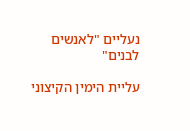נעליים "לאנשים לבנים"

עליית הימין הקיצוני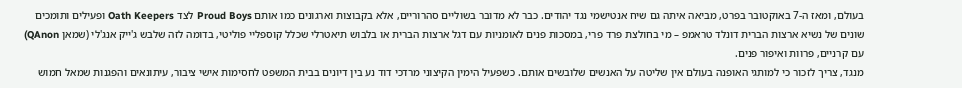בעולם, ומאז ה-7 באוקטובר בפרט, מביאה איתה גם שיח אנטישמי נגד יהודים. כבר לא מדובר בשוליים סהרוריים, אלא בקבוצות וארגונים כמו אותם Proud Boys לצד Oath Keepers ופעילים ותומכים שונים של נשיא ארצות הברית דונלד טראמפ – מי בחולצת פרד פרי, במסכות פנים לאומניות עם דגל ארצות הברית או בלבוש תיאטרלי שכלל קוספליי פוליטי, בדומה לזה שלבש ג'ייק אנג'לי (שמאן QAnon) עם קרניים, פרוות ואיפור פנים.
מנגד, צריך לזכור כי למותגי האופנה בעולם אין שליטה על האנשים שלובשים אותם. כשפעיל הימין הקיצוני מרדכי דוד נע בין דיונים בבית המשפט לחסימות אישי ציבור, עיתונאים והפגנות שמאל חמוש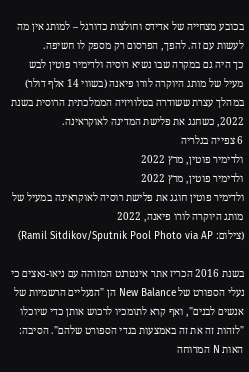בכובע מצחייה של אדידס וחולצות כדורגל – למותג אין מה לעשות עם זה. להפך, הפרסום רק מספק לו חשיפה.
כך היה גם במקרה שבו נשיא רוסיה ולדימיר פוטין לבש מעיל של מותג היוקרה לורו פיאנה (בשווי 14 אלף דולר) במהלך עצרת ששודרה בטלוויזיה הממלכתית הרוסית בשנת 2022, כשחגג את פלישת המדינה לאוקראינה.
6 צפייה בגלריה
ולדימיר פוטין, מרץ 2022
ולדימיר פוטין, מרץ 2022
ולדימיר פוטין חוגג את פלישת רוסיה לאוקראינה במעיל של מותג היוקרה לורו פיאנה, 2022
(צילום: Ramil Sitdikov/Sputnik Pool Photo via AP)

בשנת 2016 הכריז אתר אינטרנט המזוהה עם ניאו-נאצים כי נעלי הספורט של New Balance הן "הנעליים הרשמיות של אנשים לבנים", ואף קרא לתומכיו לרכוש אותן כדי שיוכלו "לזהות זה את זה באמצעות בגדי הספורט שלהם". הסיבה: האות N המרוחה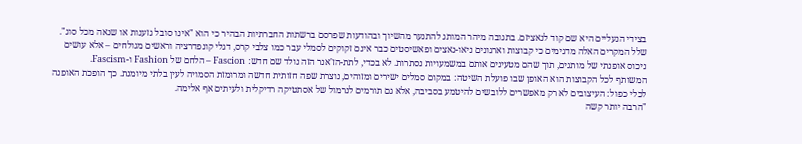בצידי הנעליים היא שם קוד לנאציזם. בתגובה מיהר המותג להתנער מהשיוך ובהודעות שפרסם ברשתות החברתיות הבהיר כי הוא "אינו סובל גזענות או שנאה מכל סוג".
שלל המקרים האלה מדגימים כי קבוצות וארגונים ניאו-נאצים ופאשיסטים כבר אינם זקוקים לסמלי עבר כמו צלבי קרס, דגלי קונפדרציה וראשים מגולחים – אלא עושים ניכוס אופנתי של מותגים, תוך שהם מטעינים אותם במשמעויות נסתרות. לא בכדי, לתת-הז'אנר הזה נולד שם חדש: Fascion – הלחם של Fashion ו-Fascism.
המשותף לכל הקבוצות הוא האופן שבו פועלת השיטה: במקום סמלים ישירים ומזוהים, נוצרת שפה חזותית חדשה ומרומזת הסמויה לעין בלתי מיומנת. כך הופכת האופנה לכלי כפול: העיצובים לא רק מאפשרים ללובשים להיטמע בסביבה, אלא גם תורמים לנרמול של אסתטיקה רדיקלית ולעיתים אף אלימה.
"הרבה יותר קשה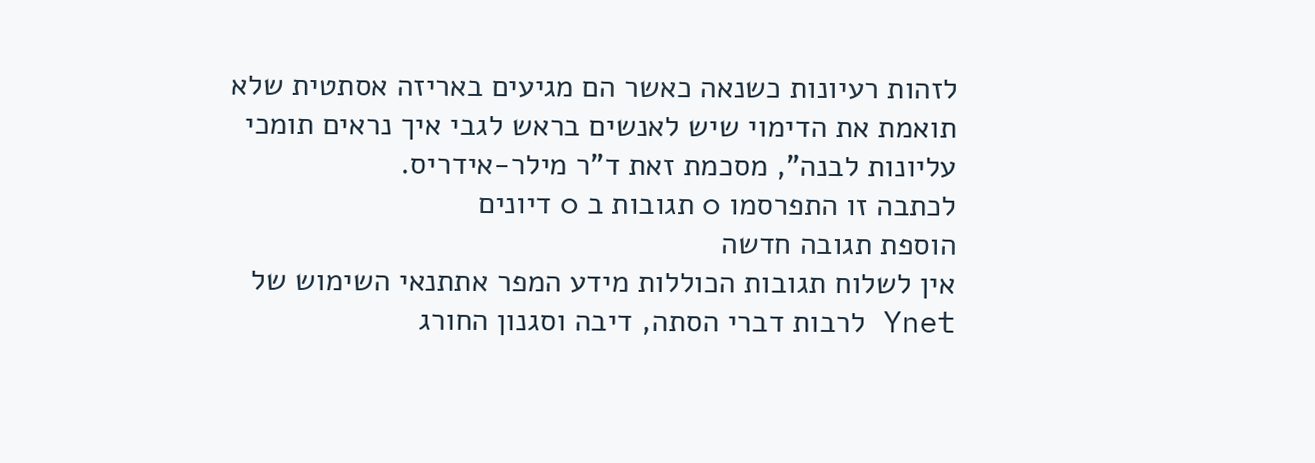לזהות רעיונות כשנאה כאשר הם מגיעים באריזה אסתטית שלא תואמת את הדימוי שיש לאנשים בראש לגבי איך נראים תומכי עליונות לבנה", מסכמת זאת ד"ר מילר-אידריס.
לכתבה זו התפרסמו 0 תגובות ב 0 דיונים
הוספת תגובה חדשה
אין לשלוח תגובות הכוללות מידע המפר אתתנאי השימוש של Ynet לרבות דברי הסתה, דיבה וסגנון החורג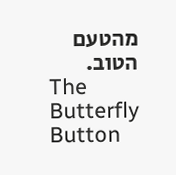מהטעם הטוב.
The Butterfly Button